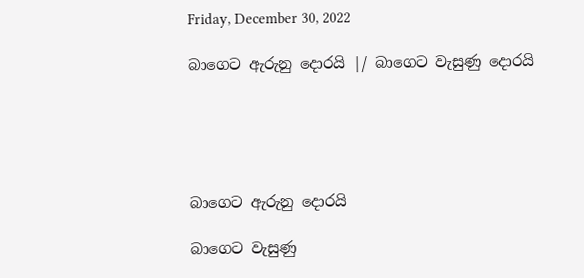Friday, December 30, 2022

බාගෙට ඇරුනු දොරයි |/ බාගෙට වැසුණු දොරයි





බාගෙට ඇරුනු දොරයි

බාගෙට වැසුණු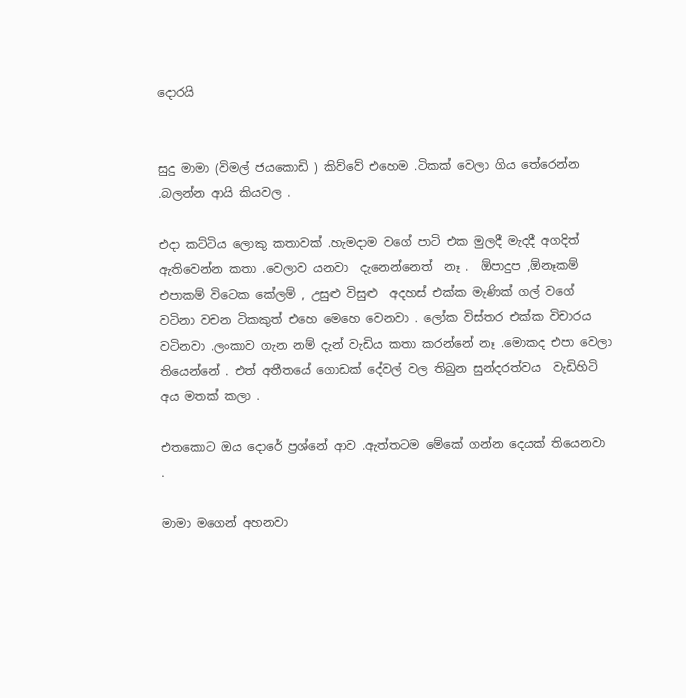දොරයි


සුදු මාමා (විමල් ජයකොඩි ) කිව්වේ එහෙම .ටිකක් වෙලා ගිය තේරෙන්න .බලන්න ආයි කියවල .

එදා කට්ටිය ලොකු කතාවක් .හැමදාම වගේ පාටි එක මුලදී මැදදී අගදිත් ඇතිවෙන්න කතා .වෙලාව යනවා  දැනෙන්නෙත්  නෑ .  ඕපාදුප ,ඕනෑකම් එපාකම් විටෙක කේලම් , උසුළු විසුළු  අදහස් එක්ක මැණික් ගල් වගේ වටිනා වචන ටිකකුත් එහෙ මෙහෙ වෙනවා . ලෝක විස්තර එක්ක විචාරය  වටිනවා .ලංකාව ගැන නම් දැන් වැඩිය කතා කරන්නේ නෑ .මොකද එපා වෙලා තියෙන්නේ . එත් අතීතයේ ගොඩක් දේවල් වල තිබුන සුන්දරත්වය  වැඩිහිටි අය මතක් කලා .

එතකොට ඔය දොරේ ප්‍රශ්නේ ආව .ඇත්තටම මේකේ ගන්න දෙයක් තියෙනවා .

මාමා මගෙන් අහනවා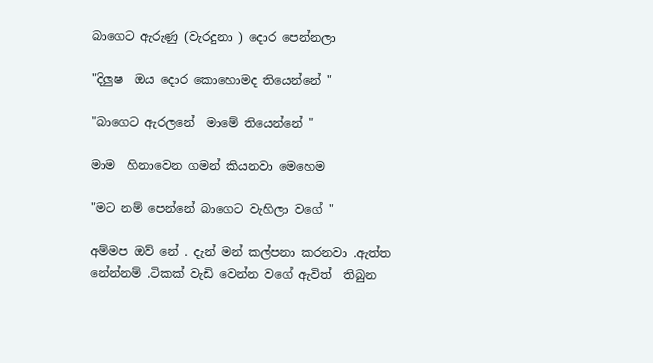බාගෙට ඇරුණු (වැරදුනා ) දොර පෙන්නලා

"දිලුෂ  ඔය දොර කොහොමද තියෙන්නේ "

"බාගෙට ඇරලනේ  මාමේ තියෙන්නේ "

මාම  හිනාවෙන ගමන් කියනවා මෙහෙම

"මට නම් පෙන්නේ බාගෙට වැහිලා වගේ "

අම්මප ඔව් නේ . දැන් මන් කල්පනා කරනවා .ඇත්ත නේන්නම් .ටිකක් වැඩි වෙන්න වගේ ඇවිත්  තිබුන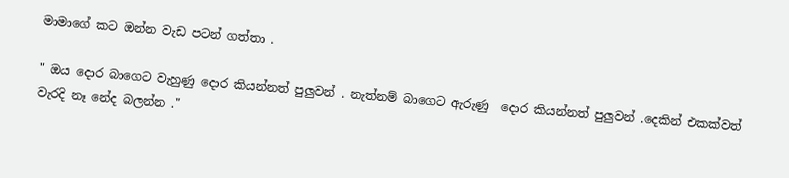මාමාගේ කට ඔන්න වැඩ පටන් ගත්තා .

" ඔය දොර බාගෙට වැහුණු දොර කියන්නත් පුලුවන් . නැත්නම් බාගෙට ඇරුණු  දොර කියන්නත් පුලුවන් .දෙකින් එකක්වත්  වැරදි නෑ නේද බලන්න ."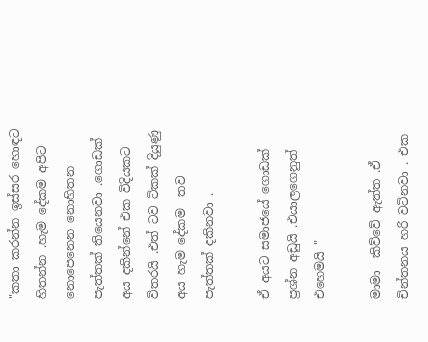"කතා කරන්න ඉස්සර හොඳට හිතන්න .හැම දේකම අපිට නොපෙනෙන නොහිතන පැත්තක් තියෙනවා .ගොඩක් අය දකින්නේ එක විදියකට විතරයි .එත් ටව ටිකක් දියුණු අය හැම දේකම  තව පැත්තක් දකිනවා .

ඒ අයට සමාජයේ ගොඩක් ප්‍රශ්න අඩුයි .එයාලගෙනුත් එහෙමයි "

මාමා  කිව්වේ ඇත්ත .ඒ චින්තනය හරි වටිනවා . එක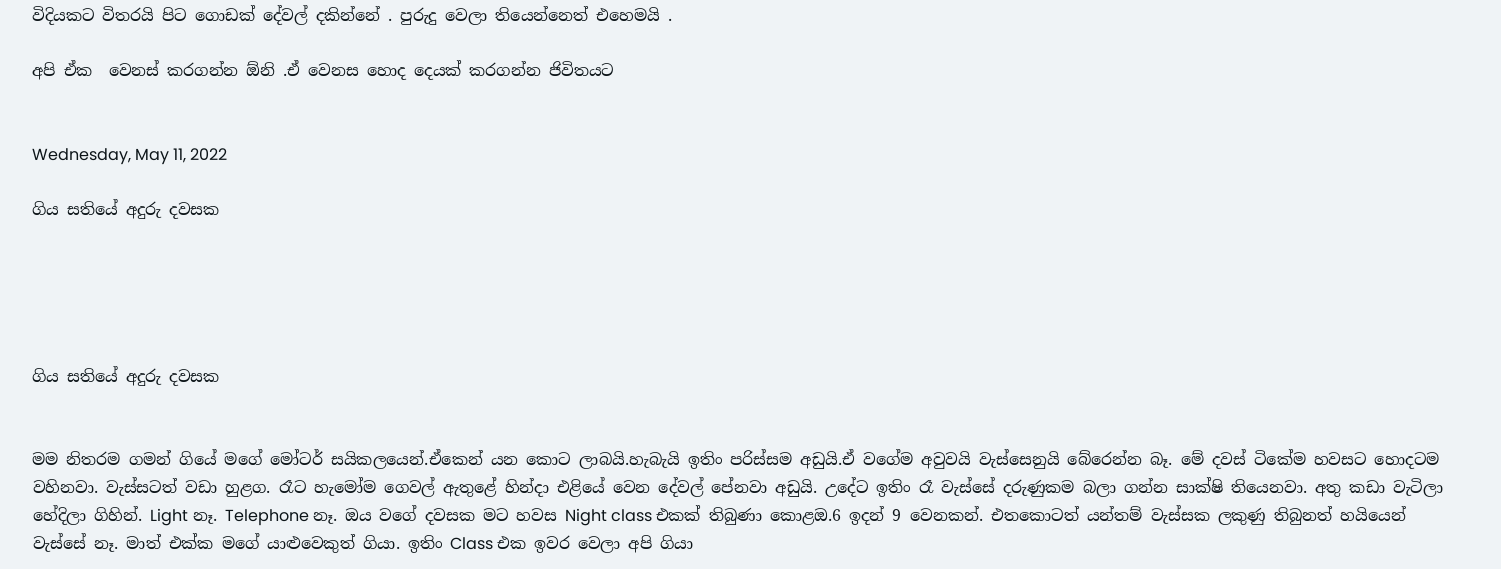විදියකට විතරයි පිට ගොඩක් දේවල් දකින්නේ . පුරුදු වෙලා තියෙන්නෙත් එහෙමයි .

අපි ඒක  වෙනස් කරගන්න ඕනි .ඒ වෙනස හොද දෙයක් කරගන්න ජිවිතයට


Wednesday, May 11, 2022

ගිය සතියේ අදුරු දවසක





ගිය සතියේ අදුරු දවසක


මම නිතරම ගමන් ගියේ මගේ මෝටර් සයිකලයෙන්.ඒකෙන් යන කොට ලාබයි.හැබැයි ඉතිං පරිස්සම අඩුයි.ඒ වගේම අවුවයි වැස්සෙනුයි බේරෙන්න බෑ. මේ දවස් ටිකේම හවසට හොදටම වහිනවා. වැස්සටත් වඩා හුළග. රෑට හැමෝම ගෙවල් ඇතුළේ හින්දා එළියේ වෙන දේවල් පේනවා අඩුයි. උදේට ඉතිං රෑ වැස්සේ දරුණුකම බලා ගන්න සාක්ෂි තියෙනවා. අතු කඩා වැටිලා හේදිලා ගිහින්. Light නෑ. Telephone නෑ. ඔය වගේ දවසක මට හවස Night class එකක් තිබුණා කොළඔ.6 ඉදන් 9 වෙනකන්. එතකොටත් යන්තම් වැස්සක ලකුණු තිබුනත් හයියෙන් වැස්සේ නෑ. මාත් එක්ක මගේ යාළුවෙකුත් ගියා. ඉතිං Class එක ඉවර වෙලා අපි ගියා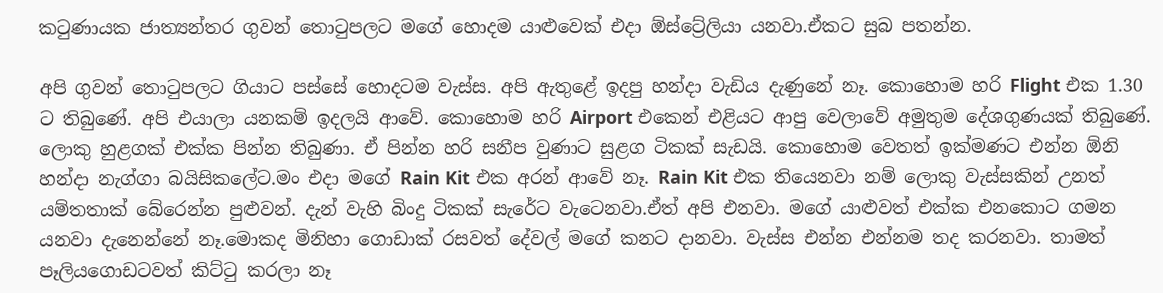කටුණායක ජාත්‍යන්තර ගුවන් තොටුපලට මගේ හොදම යාළුවෙක් එදා ඕස්ට්‍රේලියා යනවා.ඒකට සුබ පතන්න.

අපි ගුවන් තොටුපලට ගියාට පස්සේ හොදටම වැස්ස. අපි ඇතුළේ ඉදපු හන්දා වැඩිය දැණුනේ නෑ. කොහොම හරි Flight එක 1.30 ට තිබුණේ. අපි එයාලා යනකම් ඉදලයි ආවේ. කොහොම හරි Airport එකෙන් එළියට ආපු වෙලාවේ අමුතුම දේශගුණයක් තිබුණේ. ලොකු හුළගක් එක්ක පින්න තිබුණා. ඒ පින්න හරි සනීප වුණාට සුළග ටිකක් සැඩයි. කොහොම වෙතත් ඉක්මණට එන්න ඕනි හන්දා නැග්ගා බයිසිකලේට.මං එදා මගේ Rain Kit එක අරන් ආවේ නෑ. Rain Kit එක තියෙනවා නම් ලොකු වැස්සකින් උනත් යම්තතාක් බේරෙන්න පුළුවන්. දැන් වැහි බිංදු ටිකක් සැරේට වැටෙනවා.ඒත් අපි එනවා. මගේ යාළුවත් එක්ක එනකොට ගමන යනවා දැනෙන්නේ නෑ.මොකද මිනිහා ගොඩාක් රසවත් දේවල් මගේ කනට දානවා. වැස්ස එන්න එන්නම තද කරනවා. තාමත් පෑලියගොඩටවත් කිට්ටු කරලා නෑ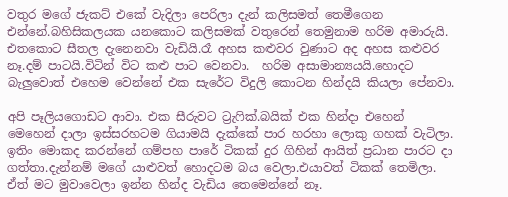වතුර මගේ ජැකට් එකේ වැදිලා පෙරිලා දැන් කලිසමත් තෙමීගෙන එන්නේ.බහිසිකලයක යනකොට කලිසමක් වතුරෙන් තෙමුනාම හරිම අමාරුයි. එතකොට සීතල දැනෙනවා වැඩියි.රෑ අහස කළුවර වුණාට අද අහස කළුවර නෑ.දම් පාටයි.විටින් විට කළු පාට වෙනවා.  හරිම අසාමාන්‍යයයි.හොදට බැලුවොත් එහෙම වෙන්නේ එක සැරේට විදුලි කොටන හින්දයි කියලා පේනවා.

අපි පෑලියගොඩට ආවා. එක සීරුවට ට්‍රැෆික්.බයික් එක හින්දා එහෙන් මෙහෙන් දාලා ඉස්සරහටම ගියාමයි දැක්කේ පාර හරහා ලොකු ගහක් වැටිලා. ඉතිං මොකද කරන්නේ ගම්පහ පාරේ ටිකක් දුර ගිහින් ආයිත් ප්‍රධාන පාරට දා ගත්තා.දැන්නම් මගේ යාළුවත් හොදටම බය වෙලා.එයාවත් ටිකක් තෙමිලා. ඒත් මට මුවාවෙලා ඉන්න හින්ද වැඩිය තෙමෙන්නේ නෑ.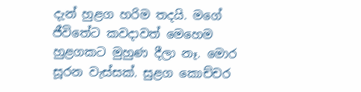දැන් හුළග හරිම තදයි. මගේ ජීවිතේට කවදාවත් මෙහෙම  හුළගකට මුහුණ දීලා නෑ. මොර සූරන වැස්සක්. සුළග කොච්චර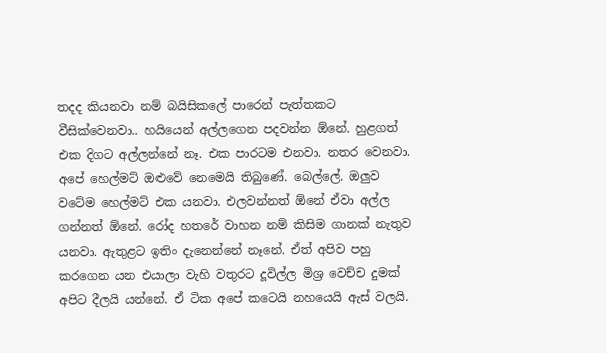තදද කියනවා නම් බයිසිකලේ පාරෙන් පැත්තකට වීසික්වෙනවා.. හයියෙන් අල්ලගෙන පදවන්න ඕනේ. හුළගත් එක දිගට අල්ලන්නේ නෑ. එක පාරටම එනවා. නතර වෙනවා. අපේ හෙල්මට් ඔළුවේ ‍නෙමෙයි තිබුණේ. බෙල්ලේ. ඔලුව වටේම හෙල්මට් එක යනවා. එලවන්නත් ඕනේ ඒවා අල්ල ගන්නත් ඕනේ. රෝද හතරේ වාහන නම් කිසිම ගානක් නැතුව යනවා. ඇතුළට ඉතිං දැනෙන්නේ නෑනේ. ඒත් අපිව පහු කරගෙන යන එයාලා වැහි වතුරට දූවිල්ල මිශ්‍ර වෙච්ච දුමක් අපිට දීලයි යන්නේ. ඒ ටික අපේ කටෙයි නහයෙයි ඇස් වලයි.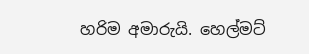හරිම අමාරුයි. හෙල්මට්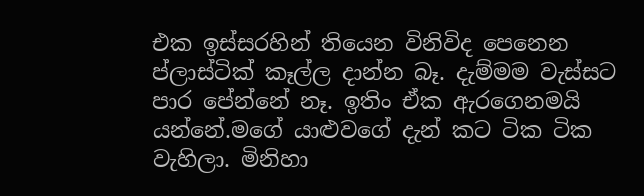එක ඉස්සරහින් තියෙන විනිවිද පෙනෙන ප්ලාස්ටික් කෑල්ල දාන්න බෑ. දැම්මම වැස්සට පාර පේන්නේ නෑ. ඉතිං ඒක ඇරගෙනමයි යන්නේ.මගේ යාළුවගේ දැන් කට ටික ටික වැහිලා. මිනිහා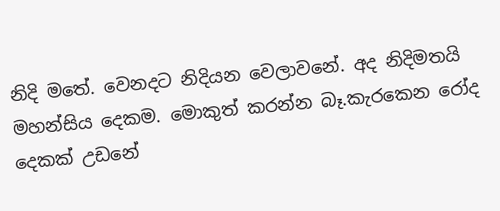නිදි මතේ. වෙනදට නිදියන වෙලාවනේ. අද නිදිමතයි මහන්සිය දෙකම. මොකුත් කරන්න බෑ.කැරකෙන රෝද දෙකක් උඩනේ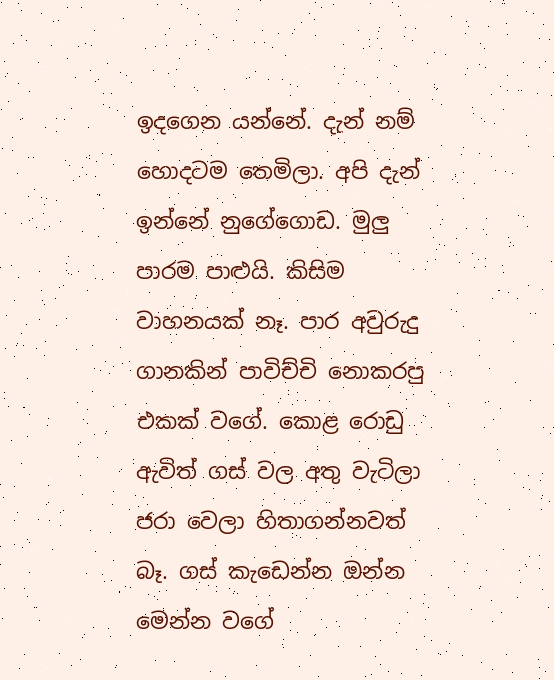ඉදගෙන යන්නේ. දැන් නම් හොදටම තෙමිලා. අපි දැන් ඉන්නේ නුගේගොඩ. මුලු පාරම පාළුයි. කිසිම වාහනයක් නෑ. පාර අවුරුදු ගානකින් පාවිච්චි නොකරපු එකක් වගේ. කොළ රොඩු ඇවිත් ගස් වල අතු වැටිලා ජරා වෙලා හිතාගන්නවත් බෑ. ගස් කැඩෙන්න ඔන්න මෙන්න වගේ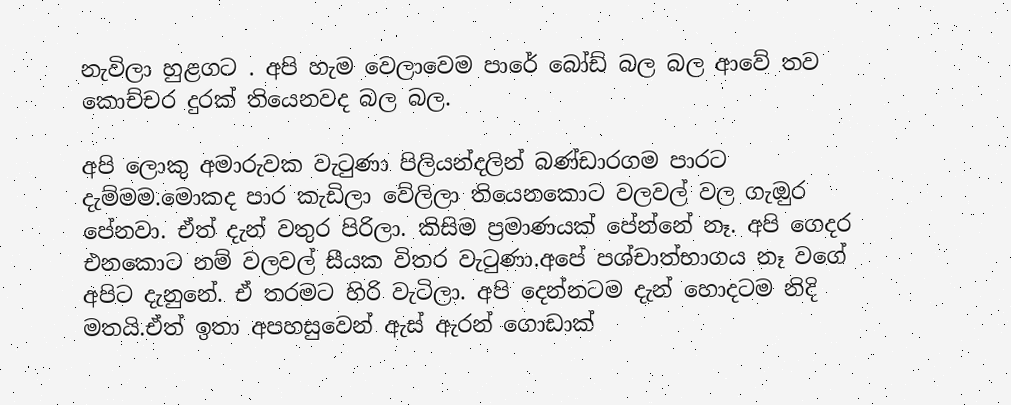නැවිලා හුළගට . අපි හැම වෙලාවෙම පාරේ බෝඩ් බල බල ආවේ තව කොච්චර දුරක් තියෙනවද බල බල.

අපි ලොකු අමාරුවක වැටුණා පිලියන්දලින් බණ්ඩාරගම පාරට දැම්මම.මොකද පාර කැඩිලා වේලිලා තියෙනකොට වලවල් වල ගැඔුර පේනවා. ඒත් දැන් වතුර පිරිලා. කිසිම ප්‍රමාණයක් පේන්නේ නෑ. අපි ගෙදර එනකොට නම් වලවල් සීයක විතර වැටුණා.අපේ පශ්චාත්භාගය නෑ වගේ අපිට දැනුනේ. ඒ තරමට හිරි වැටිලා. අපි දෙන්නටම දැන් හොදටම නිදි මතයි.ඒත් ඉතා අපහසුවෙන් ඇස් ඇරන් ගොඩාක්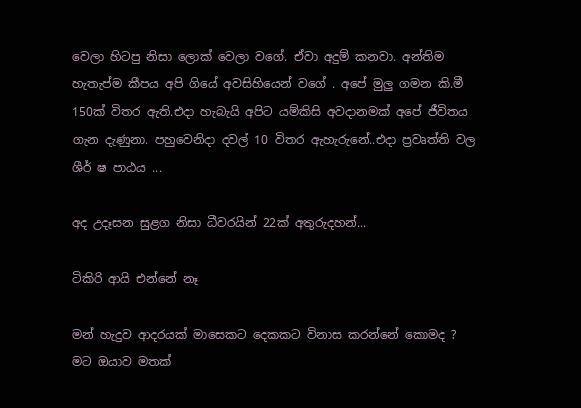වෙලා හිටපු නිසා ලොක් වෙලා වගේ. ඒවා අදුම් කනවා. අන්තිම හැතැප්ම කීපය අපි ගියේ අවසිහියෙන් වගේ . අපේ මුලු ගමන කි.මී 150ක් විතර ඇති.එදා හැබැයි අපිට යම්කිසි අවදානමක් අපේ ජීවිතය ගැන දැණුනා. පහුවෙනිදා දවල් 10 විතර ඇහැරුනේ..එදා ප්‍රවෘත්ති වල ශීර් ෂ පාඨය ...

අද උදෑසන සුළග නිසා ධීවරයින් 22ක් අතුරුදහන්...

ටිකිරි ආයි එන්නේ නෑ

මන් හැදුව ආදරයක් මාසෙකට දෙකකට විනාස කරන්නේ කොමද ? මට ඔයාව මතක්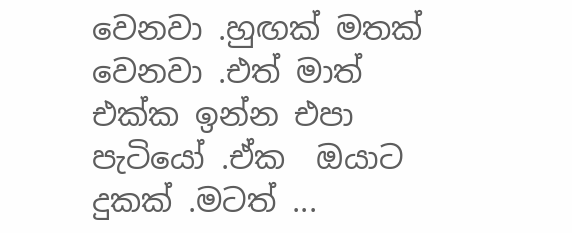වෙනවා .හුඟක් මතක් වෙනවා .එත් මාත් එක්ක ඉන්න එපා පැටියෝ .ඒක  ඔයාට දුකක් .මටත් ...